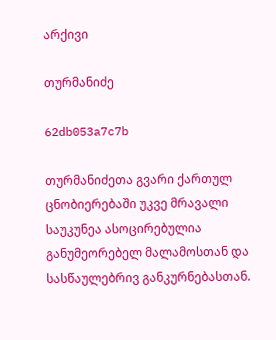არქივი

თურმანიძე

62db053a7c7b

თურმანიძეთა გვარი ქართულ ცნობიერებაში უკვე მრავალი საუკუნეა ასოცირებულია განუმეორებელ მალამოსთან და სასწაულებრივ განკურნებასთან.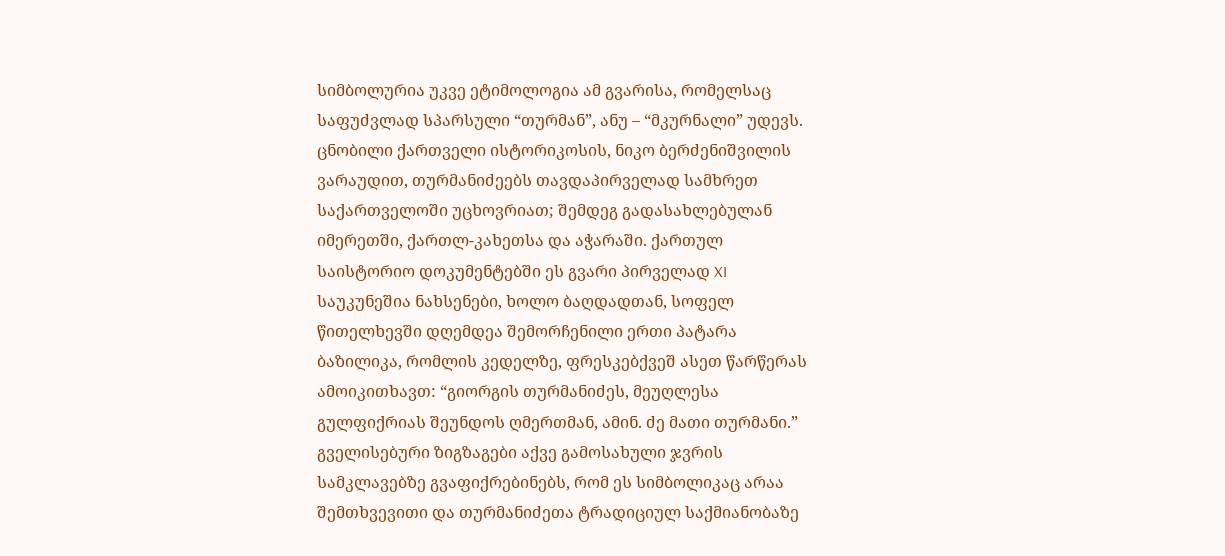სიმბოლურია უკვე ეტიმოლოგია ამ გვარისა, რომელსაც საფუძვლად სპარსული “თურმან”, ანუ – “მკურნალი” უდევს. ცნობილი ქართველი ისტორიკოსის, ნიკო ბერძენიშვილის ვარაუდით, თურმანიძეებს თავდაპირველად სამხრეთ საქართველოში უცხოვრიათ; შემდეგ გადასახლებულან იმერეთში, ქართლ-კახეთსა და აჭარაში. ქართულ საისტორიო დოკუმენტებში ეს გვარი პირველად XI საუკუნეშია ნახსენები, ხოლო ბაღდადთან, სოფელ წითელხევში დღემდეა შემორჩენილი ერთი პატარა ბაზილიკა, რომლის კედელზე, ფრესკებქვეშ ასეთ წარწერას ამოიკითხავთ: “გიორგის თურმანიძეს, მეუღლესა გულფიქრიას შეუნდოს ღმერთმან, ამინ. ძე მათი თურმანი.” გველისებური ზიგზაგები აქვე გამოსახული ჯვრის სამკლავებზე გვაფიქრებინებს, რომ ეს სიმბოლიკაც არაა შემთხვევითი და თურმანიძეთა ტრადიციულ საქმიანობაზე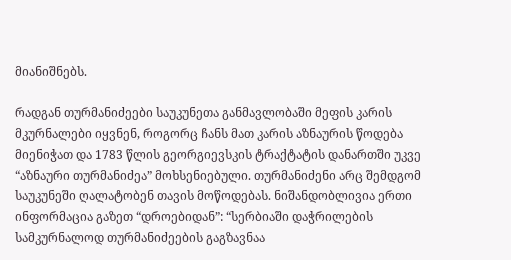მიანიშნებს.

რადგან თურმანიძეები საუკუნეთა განმავლობაში მეფის კარის მკურნალები იყვნენ, როგორც ჩანს მათ კარის აზნაურის წოდება მიენიჭათ და 1783 წლის გეორგიევსკის ტრაქტატის დანართში უკვე “აზნაური თურმანიძეა” მოხსენიებული. თურმანიძენი არც შემდგომ საუკუნეში ღალატობენ თავის მოწოდებას. ნიშანდობლივია ერთი ინფორმაცია გაზეთ “დროებიდან”: “სერბიაში დაჭრილების სამკურნალოდ თურმანიძეების გაგზავნაა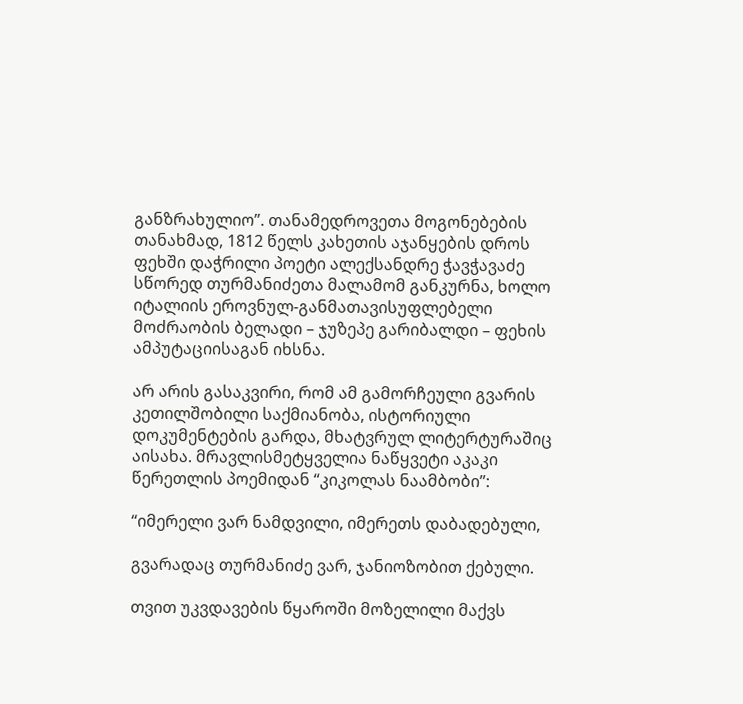განზრახულიო”. თანამედროვეთა მოგონებების თანახმად, 1812 წელს კახეთის აჯანყების დროს ფეხში დაჭრილი პოეტი ალექსანდრე ჭავჭავაძე სწორედ თურმანიძეთა მალამომ განკურნა, ხოლო იტალიის ეროვნულ-განმათავისუფლებელი მოძრაობის ბელადი – ჯუზეპე გარიბალდი – ფეხის ამპუტაციისაგან იხსნა.

არ არის გასაკვირი, რომ ამ გამორჩეული გვარის კეთილშობილი საქმიანობა, ისტორიული დოკუმენტების გარდა, მხატვრულ ლიტერტურაშიც აისახა. მრავლისმეტყველია ნაწყვეტი აკაკი წერეთლის პოემიდან “კიკოლას ნაამბობი”:

“იმერელი ვარ ნამდვილი, იმერეთს დაბადებული,

გვარადაც თურმანიძე ვარ, ჯანიოზობით ქებული.

თვით უკვდავების წყაროში მოზელილი მაქვს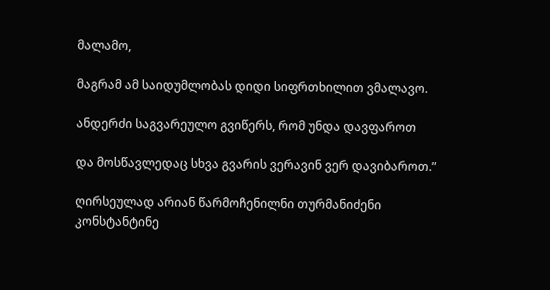მალამო,

მაგრამ ამ საიდუმლობას დიდი სიფრთხილით ვმალავო.

ანდერძი საგვარეულო გვიწერს, რომ უნდა დავფაროთ

და მოსწავლედაც სხვა გვარის ვერავინ ვერ დავიბაროთ.”

ღირსეულად არიან წარმოჩენილნი თურმანიძენი კონსტანტინე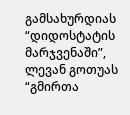გამსახურდიას “დიდოსტატის მარჯვენაში”, ლევან გოთუას “გმირთა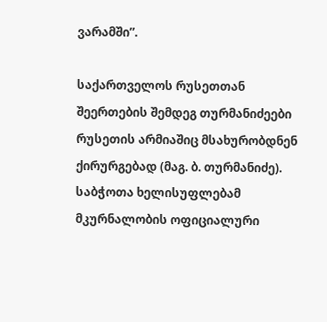ვარამში”.

საქართველოს რუსეთთან შეერთების შემდეგ თურმანიძეები რუსეთის არმიაშიც მსახურობდნენ ქირურგებად (მაგ. ბ. თურმანიძე). საბჭოთა ხელისუფლებამ მკურნალობის ოფიციალური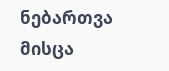ნებართვა მისცა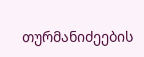თურმანიძეების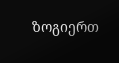ზოგიერთ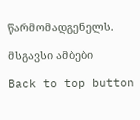წარმომადგენელს.

მსგავსი ამბები

Back to top button